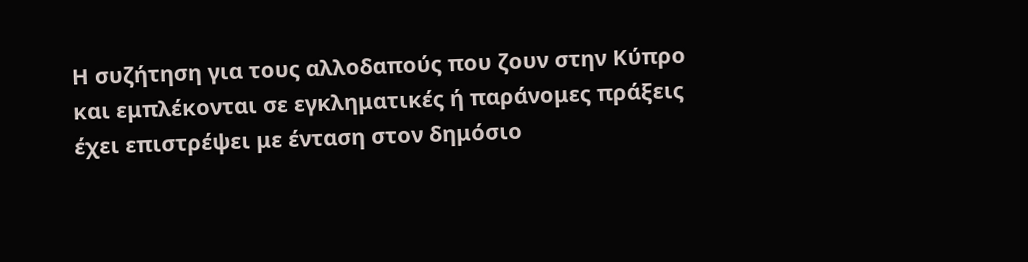Η συζήτηση για τους αλλοδαπούς που ζουν στην Κύπρο και εμπλέκονται σε εγκληματικές ή παράνομες πράξεις έχει επιστρέψει με ένταση στον δημόσιο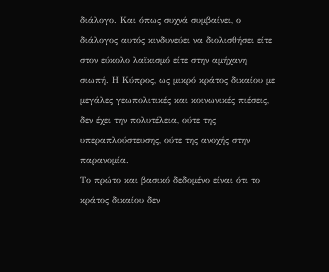διάλογο. Και όπως συχνά συμβαίνει, ο διάλογος αυτός κινδυνεύει να διολισθήσει είτε στον εύκολο λαϊκισμό είτε στην αμήχανη σιωπή. Η Κύπρος, ως μικρό κράτος δικαίου με μεγάλες γεωπολιτικές και κοινωνικές πιέσεις, δεν έχει την πολυτέλεια, ούτε της υπεραπλούστευσης, ούτε της ανοχής στην παρανομία.
Το πρώτο και βασικό δεδομένο είναι ότι το κράτος δικαίου δεν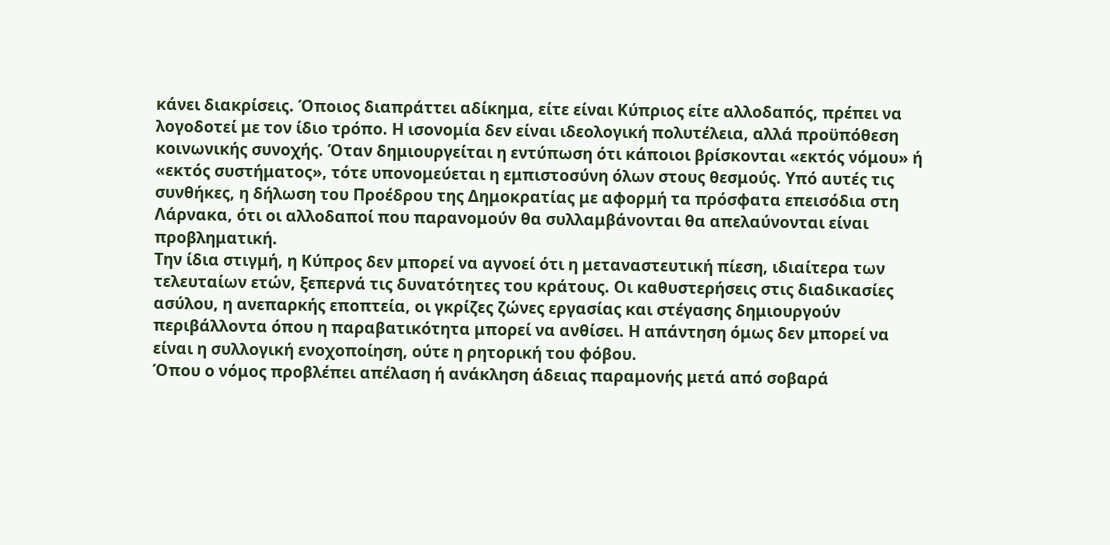κάνει διακρίσεις. Όποιος διαπράττει αδίκημα, είτε είναι Κύπριος είτε αλλοδαπός, πρέπει να λογοδοτεί με τον ίδιο τρόπο. Η ισονομία δεν είναι ιδεολογική πολυτέλεια, αλλά προϋπόθεση κοινωνικής συνοχής. Όταν δημιουργείται η εντύπωση ότι κάποιοι βρίσκονται «εκτός νόμου» ή «εκτός συστήματος», τότε υπονομεύεται η εμπιστοσύνη όλων στους θεσμούς. Υπό αυτές τις συνθήκες, η δήλωση του Προέδρου της Δημοκρατίας με αφορμή τα πρόσφατα επεισόδια στη Λάρνακα, ότι οι αλλοδαποί που παρανομούν θα συλλαμβάνονται θα απελαύνονται είναι προβληματική.
Την ίδια στιγμή, η Κύπρος δεν μπορεί να αγνοεί ότι η μεταναστευτική πίεση, ιδιαίτερα των τελευταίων ετών, ξεπερνά τις δυνατότητες του κράτους. Οι καθυστερήσεις στις διαδικασίες ασύλου, η ανεπαρκής εποπτεία, οι γκρίζες ζώνες εργασίας και στέγασης δημιουργούν περιβάλλοντα όπου η παραβατικότητα μπορεί να ανθίσει. Η απάντηση όμως δεν μπορεί να είναι η συλλογική ενοχοποίηση, ούτε η ρητορική του φόβου.
Όπου ο νόμος προβλέπει απέλαση ή ανάκληση άδειας παραμονής μετά από σοβαρά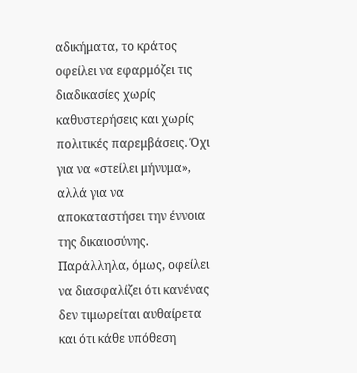αδικήματα, το κράτος οφείλει να εφαρμόζει τις διαδικασίες χωρίς καθυστερήσεις και χωρίς πολιτικές παρεμβάσεις. Όχι για να «στείλει μήνυμα», αλλά για να αποκαταστήσει την έννοια της δικαιοσύνης. Παράλληλα, όμως, οφείλει να διασφαλίζει ότι κανένας δεν τιμωρείται αυθαίρετα και ότι κάθε υπόθεση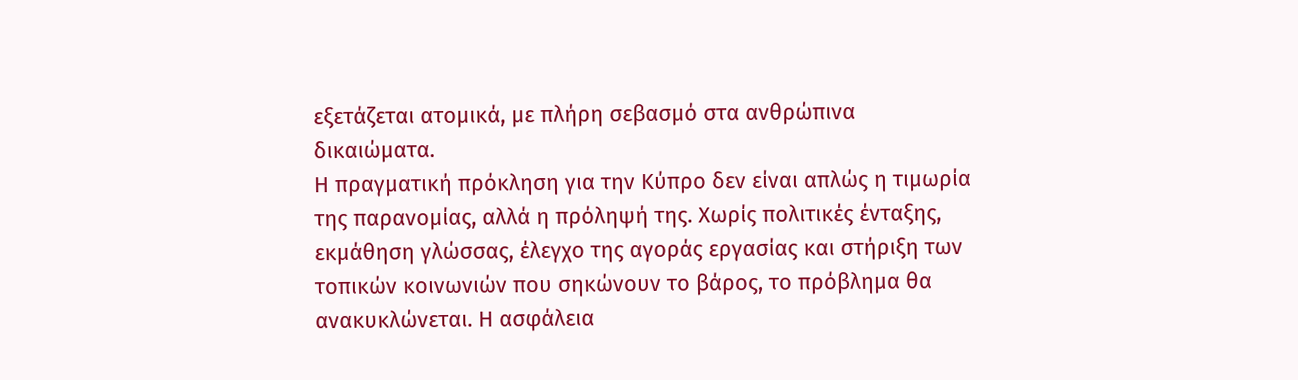εξετάζεται ατομικά, με πλήρη σεβασμό στα ανθρώπινα δικαιώματα.
Η πραγματική πρόκληση για την Κύπρο δεν είναι απλώς η τιμωρία της παρανομίας, αλλά η πρόληψή της. Χωρίς πολιτικές ένταξης, εκμάθηση γλώσσας, έλεγχο της αγοράς εργασίας και στήριξη των τοπικών κοινωνιών που σηκώνουν το βάρος, το πρόβλημα θα ανακυκλώνεται. Η ασφάλεια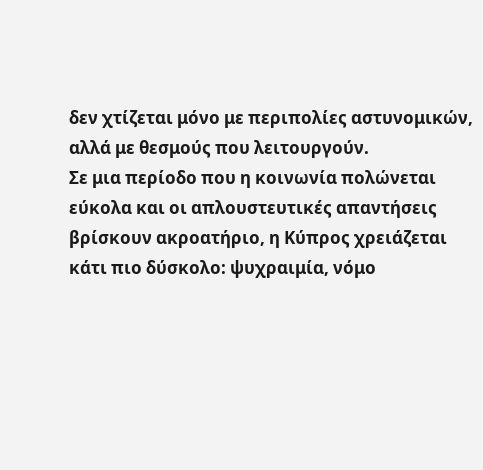δεν χτίζεται μόνο με περιπολίες αστυνομικών, αλλά με θεσμούς που λειτουργούν.
Σε μια περίοδο που η κοινωνία πολώνεται εύκολα και οι απλουστευτικές απαντήσεις βρίσκουν ακροατήριο, η Κύπρος χρειάζεται κάτι πιο δύσκολο: ψυχραιμία, νόμο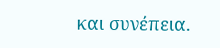και συνέπεια.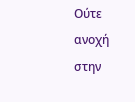Ούτε ανοχή στην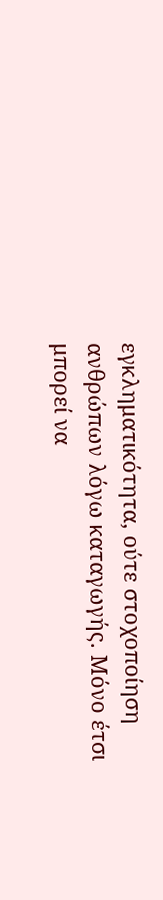εγκληματικότητα, ούτε στοχοποίηση ανθρώπων λόγω καταγωγής. Μόνο έτσι μπορεί να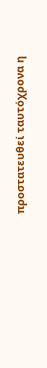προστατευθεί ταυτόχρονα η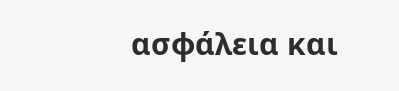ασφάλεια και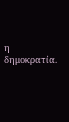η δημοκρατία.